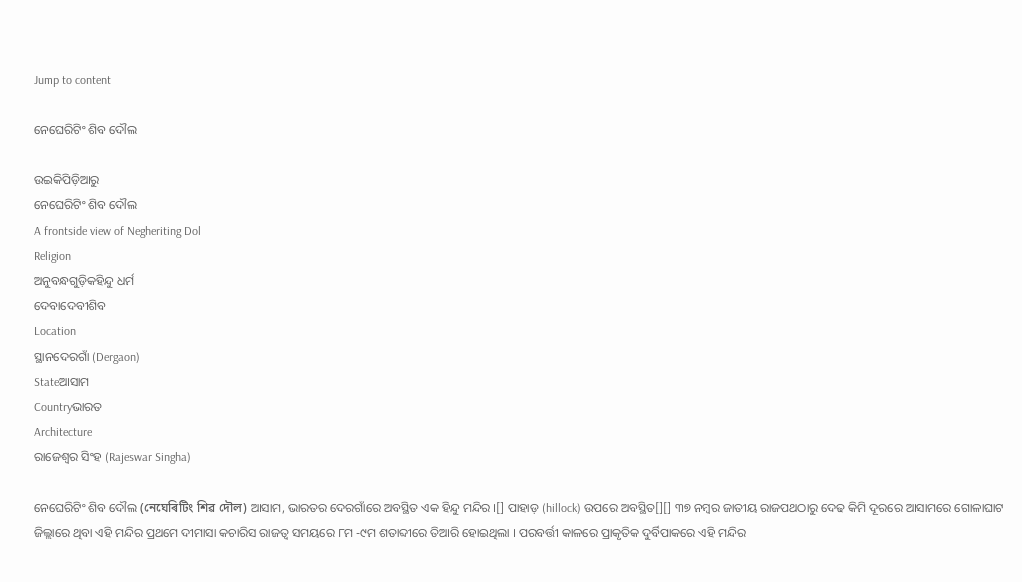Jump to content

ନେଘେରିଟିଂ ଶିବ ଦୌଲ

ଉଇକିପିଡ଼ିଆ‌ରୁ
ନେଘେରିଟିଂ ଶିବ ଦୌଲ
A frontside view of Negheriting Dol
Religion
ଅନୁବନ୍ଧଗୁଡ଼ିକହିନ୍ଦୁ ଧର୍ମ
ଦେବାଦେବୀଶିବ
Location
ସ୍ଥାନଦେରଗାଁ (Dergaon)
Stateଆସାମ
Countryଭାରତ
Architecture
ରାଜେଶ୍ୱର ସିଂହ (Rajeswar Singha)

ନେଘେରିଟିଂ ଶିବ ଦୌଲ (নেঘেৰিটিং শিৱ দৌল) ଆସାମ, ଭାରତର ଦେରଗାଁରେ ଅବସ୍ଥିତ ଏକ ହିନ୍ଦୁ ମନ୍ଦିର ।[] ପାହାଡ଼ (hillock) ଉପରେ ଅବସ୍ଥିତ[][] ୩୭ ନମ୍ବର ଜାତୀୟ ରାଜପଥଠାରୁ ଦେଢ କିମି ଦୂରରେ ଆସାମରେ ଗୋଳାଘାଟ ଜିଲ୍ଲାରେ ଥିବା ଏହି ମନ୍ଦିର ପ୍ରଥମେ ଦୀମାସା କଚାରିସ ରାଜତ୍ୱ ସମୟରେ ୮ମ -୯ମ ଶତାବ୍ଦୀରେ ତିଆରି ହୋଇଥିଲା । ପରବର୍ତ୍ତୀ କାଳରେ ପ୍ରାକୃତିକ ଦୁର୍ବିପାକରେ ଏହି ମନ୍ଦିର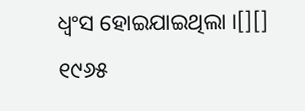ଧ୍ୱଂସ ହୋଇଯାଇଥିଲା ।[][] ୧୯୬୫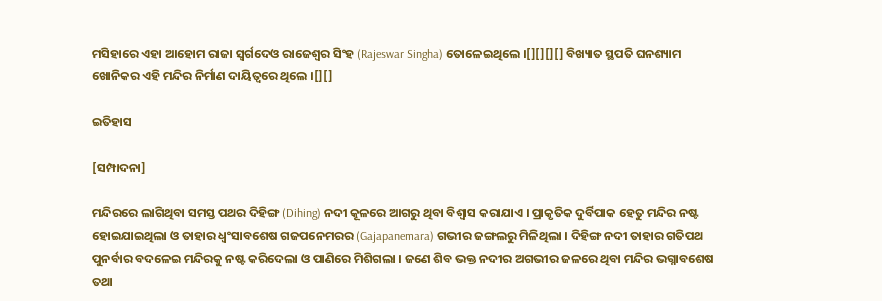ମସିହାରେ ଏହା ଆହୋମ ରାଜା ସ୍ୱର୍ଗଦେଓ ରାଜେଶ୍ୱର ସିଂହ (Rajeswar Singha) ତୋଳେଇଥିଲେ ।[][][][] ବିଖ୍ୟାତ ସ୍ଥପତି ଘନଶ୍ୟାମ ଖୋନିକର ଏହି ମନ୍ଦିର ନିର୍ମାଣ ଦାୟିତ୍ୱରେ ଥିଲେ ।[][]

ଇତିହାସ

[ସମ୍ପାଦନା]

ମନ୍ଦିରରେ ଲାଗିଥିବା ସମସ୍ତ ପଥର ଦିହିଙ୍ଗ (Dihing) ନଦୀ କୂଳରେ ଆଗରୁ ଥିବା ବିଶ୍ୱାସ କରାଯାଏ । ପ୍ରାକୃତିକ ଦୁର୍ବିପାକ ହେତୁ ମନ୍ଦିର ନଷ୍ଟ ହୋଇଯାଇଥିଲା ଓ ତାହାର ଧ୍ୱଂସାବଶେଷ ଗଜପନେମରର (Gajapanemara) ଗଭୀର ଜଙ୍ଗଲରୁ ମିଳିଥିଲା । ଦିହିଙ୍ଗ ନଦୀ ତାହାର ଗତିପଥ ପୁନର୍ବାର ବଦଳେଇ ମନ୍ଦିରକୁ ନଷ୍ଟ କରିଦେଲା ଓ ପାଣିରେ ମିଶିଗଲା । ଜଣେ ଶିବ ଭକ୍ତ ନଦୀର ଅଗଭୀର ଜଳରେ ଥିବା ମନ୍ଦିର ଭଗ୍ନାବଶେଷ ତଥା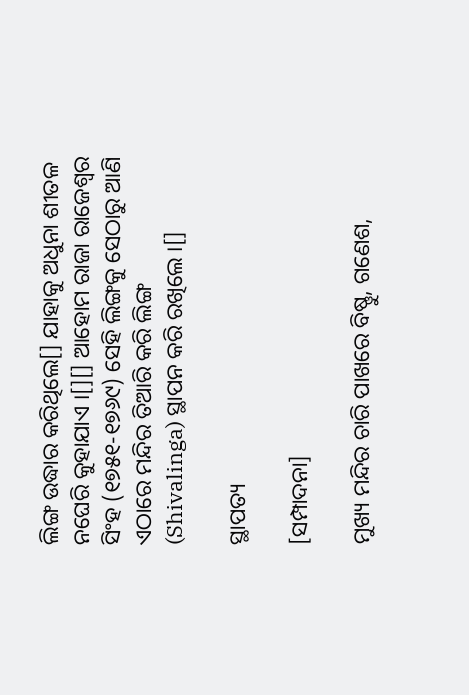ଲିଙ୍ଗ ଉଦ୍ଧାର କରିଥିଲେ[] ଯାହାକୁ ଅଧୁନା ଶୀତଳ ନଘେରି କୁହାଯାଏ ।[][] ଆହୋମ ରାଜା ରାଜେଶ୍ୱର ସିଂହ (୧୭୫୧-୧୭୬୯) ସେହି ଲିଙ୍ଗକୁ ସେଠାରୁ ଆଣି ଏଠାରେ ମନ୍ଦିର ତିଆରି କରି ଲିଙ୍ଗ (Shivalinga) ସ୍ଥାପନ କରି ରଖିଲେ ।[]

ସ୍ଥାପତ୍ୟ

[ସମ୍ପାଦନା]

ମୁଖ୍ୟ ମନ୍ଦିର ଚାରି ପାଖରେ ବିଷ୍ଣୁ, ଗଣେଶ,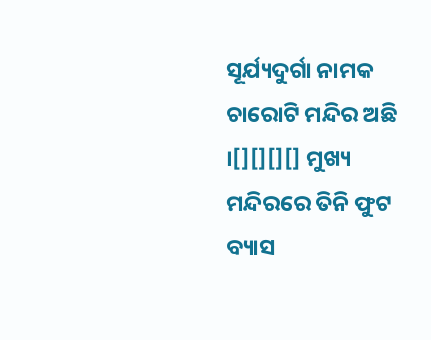ସୂର୍ଯ୍ୟଦୁର୍ଗା ନାମକ ଚାରୋଟି ମନ୍ଦିର ଅଛି ।[][][][] ମୁଖ୍ୟ ମନ୍ଦିରରେ ତିନି ଫୁଟ ବ୍ୟାସ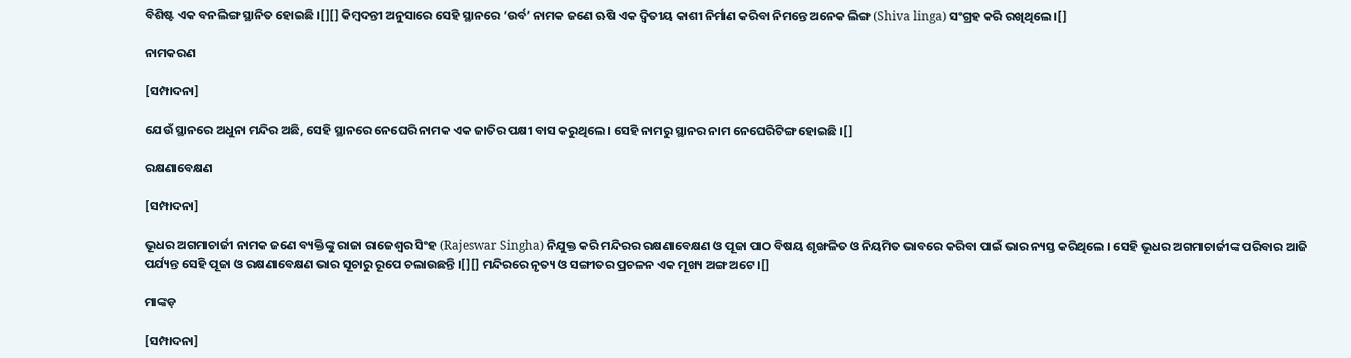ବିଶିଷ୍ଟ ଏକ ବନଲିଙ୍ଗ ସ୍ଥାନିତ ହୋଇଛି ।[][] କିମ୍ବଦନ୍ତୀ ଅନୁସାରେ ସେହି ସ୍ଥାନରେ ‘ଉର୍ବ’ ନାମକ ଜଣେ ଋଷି ଏକ ଦ୍ୱିତୀୟ କାଶୀ ନିର୍ମାଣ କରିବା ନିମନ୍ତେ ଅନେକ ଲିଙ୍ଗ (Shiva linga) ସଂଗ୍ରହ କରି ରଖିଥିଲେ ।[]

ନାମକରଣ

[ସମ୍ପାଦନା]

ଯେଉଁ ସ୍ଥାନରେ ଅଧୁନା ମନ୍ଦିର ଅଛି, ସେହି ସ୍ଥାନରେ ନେଘେରି ନାମକ ଏକ ଜାତିର ପକ୍ଷୀ ବାସ କରୁଥିଲେ । ସେହି ନାମରୁ ସ୍ଥାନର ନାମ ନେଘେରିଟିଙ୍ଗ ହୋଇଛି ।[]

ରକ୍ଷଣାବେକ୍ଷଣ

[ସମ୍ପାଦନା]

ଭୂଧର ଅଗମାଚାର୍ଜୀ ନାମକ ଜଣେ ବ୍ୟକ୍ତିଙ୍କୁ ରାଜା ରାଜେଶ୍ୱର ସିଂହ (Rajeswar Singha) ନିଯୁକ୍ତ କରି ମନ୍ଦିରର ରକ୍ଷଣାବେକ୍ଷଣ ଓ ପୂଜା ପାଠ ବିଷୟ ଶୃଙ୍ଖଳିତ ଓ ନିୟମିତ ଭାବରେ କରିବା ପାଇଁ ଭାର ନ୍ୟସ୍ତ କରିଥିଲେ । ସେହି ଭୂଧର ଅଗମାଚାର୍ଜୀଙ୍କ ପରିବାର ଆଜି ପର୍ଯ୍ୟନ୍ତ ସେହି ପୂଜା ଓ ରକ୍ଷଣାବେକ୍ଷଣ ଭାର ସୂଚାରୁ ରୂପେ ଚଲାଉଛନ୍ତି ।[][] ମନ୍ଦିରରେ ନୃତ୍ୟ ଓ ସଙ୍ଗୀତର ପ୍ରଚଳନ ଏକ ମୂଖ୍ୟ ଅଙ୍ଗ ଅଟେ ।[]

ମାଙ୍କଡ଼

[ସମ୍ପାଦନା]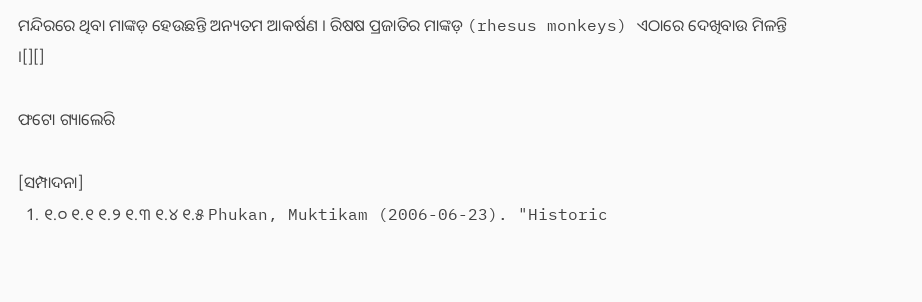ମନ୍ଦିରରେ ଥିବା ମାଙ୍କଡ଼ ହେଉଛନ୍ତି ଅନ୍ୟତମ ଆକର୍ଷଣ । ରିଷଷ ପ୍ରଜାତିର ମାଙ୍କଡ଼ (rhesus monkeys) ଏଠାରେ ଦେଖିବାଉ ମିଳନ୍ତି ।[][]

ଫଟୋ ଗ୍ୟାଲେରି

[ସମ୍ପାଦନା]
  1. ୧.୦ ୧.୧ ୧.୨ ୧.୩ ୧.୪ ୧.୫ Phukan, Muktikam (2006-06-23). "Historic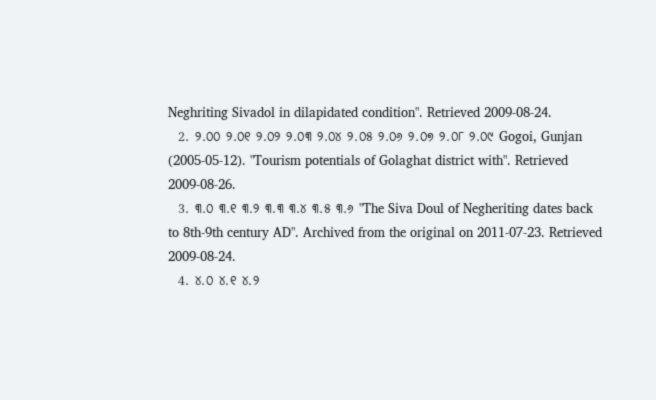Neghriting Sivadol in dilapidated condition". Retrieved 2009-08-24.
  2. ୨.୦୦ ୨.୦୧ ୨.୦୨ ୨.୦୩ ୨.୦୪ ୨.୦୫ ୨.୦୬ ୨.୦୭ ୨.୦୮ ୨.୦୯ Gogoi, Gunjan (2005-05-12). "Tourism potentials of Golaghat district with". Retrieved 2009-08-26.
  3. ୩.୦ ୩.୧ ୩.୨ ୩.୩ ୩.୪ ୩.୫ ୩.୬ "The Siva Doul of Negheriting dates back to 8th-9th century AD". Archived from the original on 2011-07-23. Retrieved 2009-08-24.
  4. ୪.୦ ୪.୧ ୪.୨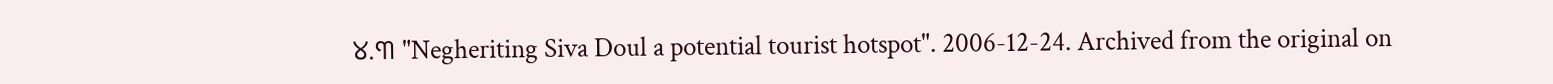୪.୩ "Negheriting Siva Doul a potential tourist hotspot". 2006-12-24. Archived from the original on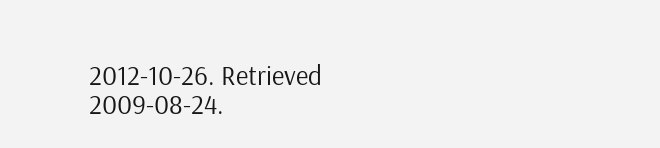2012-10-26. Retrieved 2009-08-24.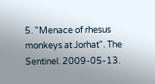5. "Menace of rhesus monkeys at Jorhat". The Sentinel. 2009-05-13.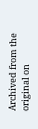Archived from the original on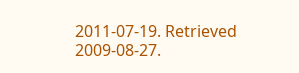2011-07-19. Retrieved 2009-08-27.